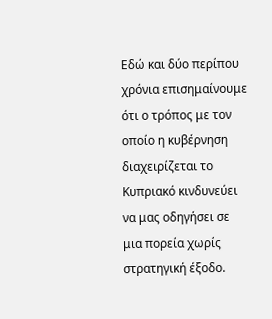Εδώ και δύο περίπου χρόνια επισημαίνουμε ότι ο τρόπος με τον οποίο η κυβέρνηση διαχειρίζεται το Κυπριακό κινδυνεύει να μας οδηγήσει σε μια πορεία χωρίς στρατηγική έξοδο.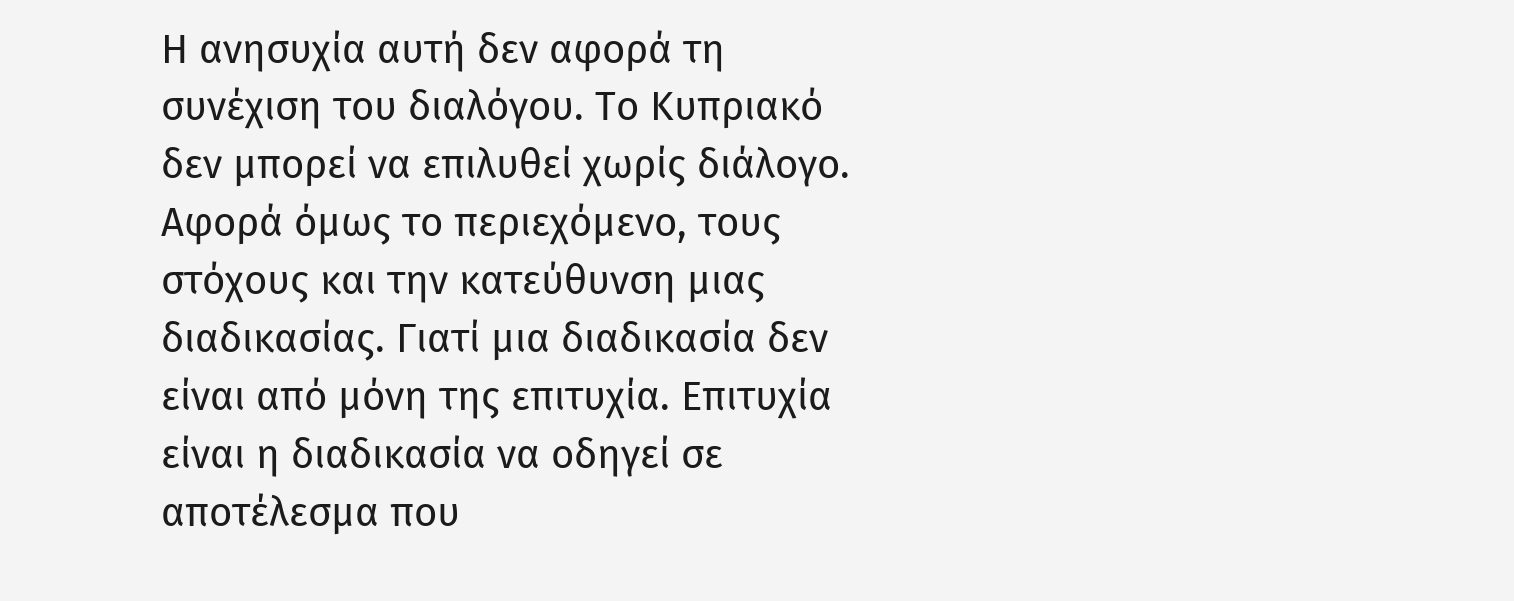Η ανησυχία αυτή δεν αφορά τη συνέχιση του διαλόγου. Το Κυπριακό δεν μπορεί να επιλυθεί χωρίς διάλογο. Αφορά όμως το περιεχόμενο, τους στόχους και την κατεύθυνση μιας διαδικασίας. Γιατί μια διαδικασία δεν είναι από μόνη της επιτυχία. Επιτυχία είναι η διαδικασία να οδηγεί σε αποτέλεσμα που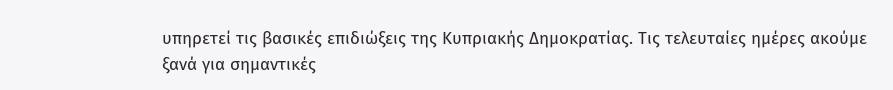υπηρετεί τις βασικές επιδιώξεις της Κυπριακής Δημοκρατίας. Τις τελευταίες ημέρες ακούμε ξανά για σημαντικές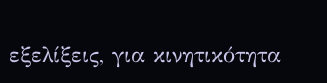εξελίξεις, για κινητικότητα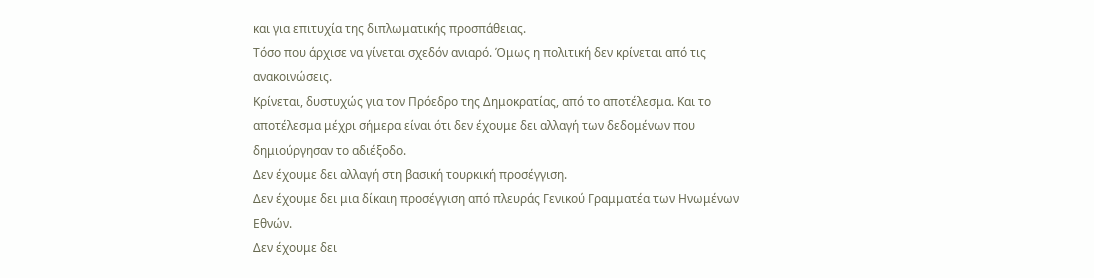και για επιτυχία της διπλωματικής προσπάθειας.
Τόσο που άρχισε να γίνεται σχεδόν ανιαρό. Όμως η πολιτική δεν κρίνεται από τις ανακοινώσεις.
Κρίνεται, δυστυχώς για τον Πρόεδρο της Δημοκρατίας, από το αποτέλεσμα. Και το αποτέλεσμα μέχρι σήμερα είναι ότι δεν έχουμε δει αλλαγή των δεδομένων που δημιούργησαν το αδιέξοδο.
Δεν έχουμε δει αλλαγή στη βασική τουρκική προσέγγιση.
Δεν έχουμε δει μια δίκαιη προσέγγιση από πλευράς Γενικού Γραμματέα των Ηνωμένων Εθνών.
Δεν έχουμε δει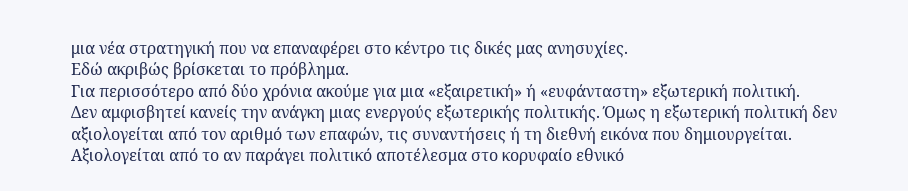μια νέα στρατηγική που να επαναφέρει στο κέντρο τις δικές μας ανησυχίες.
Εδώ ακριβώς βρίσκεται το πρόβλημα.
Για περισσότερο από δύο χρόνια ακούμε για μια «εξαιρετική» ή «ευφάνταστη» εξωτερική πολιτική.
Δεν αμφισβητεί κανείς την ανάγκη μιας ενεργούς εξωτερικής πολιτικής. Όμως η εξωτερική πολιτική δεν αξιολογείται από τον αριθμό των επαφών, τις συναντήσεις ή τη διεθνή εικόνα που δημιουργείται. Αξιολογείται από το αν παράγει πολιτικό αποτέλεσμα στο κορυφαίο εθνικό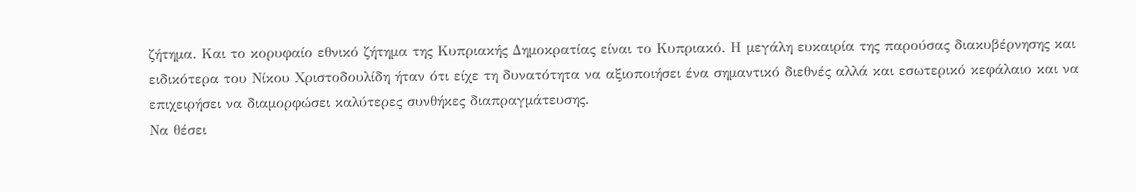ζήτημα. Και το κορυφαίο εθνικό ζήτημα της Κυπριακής Δημοκρατίας είναι το Κυπριακό. Η μεγάλη ευκαιρία της παρούσας διακυβέρνησης και ειδικότερα του Νίκου Χριστοδουλίδη ήταν ότι είχε τη δυνατότητα να αξιοποιήσει ένα σημαντικό διεθνές αλλά και εσωτερικό κεφάλαιο και να επιχειρήσει να διαμορφώσει καλύτερες συνθήκες διαπραγμάτευσης.
Να θέσει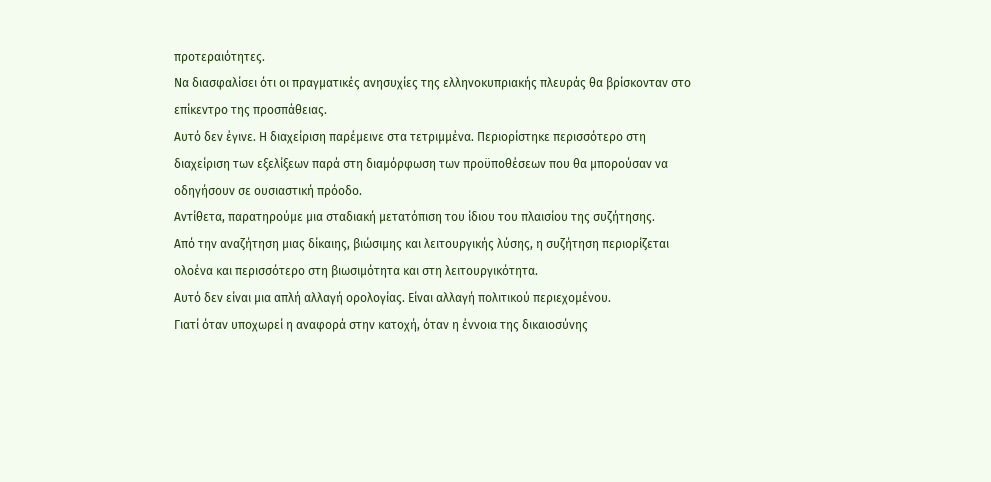προτεραιότητες.
Να διασφαλίσει ότι οι πραγματικές ανησυχίες της ελληνοκυπριακής πλευράς θα βρίσκονταν στο επίκεντρο της προσπάθειας.
Αυτό δεν έγινε. Η διαχείριση παρέμεινε στα τετριμμένα. Περιορίστηκε περισσότερο στη διαχείριση των εξελίξεων παρά στη διαμόρφωση των προϋποθέσεων που θα μπορούσαν να οδηγήσουν σε ουσιαστική πρόοδο.
Αντίθετα, παρατηρούμε μια σταδιακή μετατόπιση του ίδιου του πλαισίου της συζήτησης.
Από την αναζήτηση μιας δίκαιης, βιώσιμης και λειτουργικής λύσης, η συζήτηση περιορίζεται ολοένα και περισσότερο στη βιωσιμότητα και στη λειτουργικότητα.
Αυτό δεν είναι μια απλή αλλαγή ορολογίας. Είναι αλλαγή πολιτικού περιεχομένου.
Γιατί όταν υποχωρεί η αναφορά στην κατοχή, όταν η έννοια της δικαιοσύνης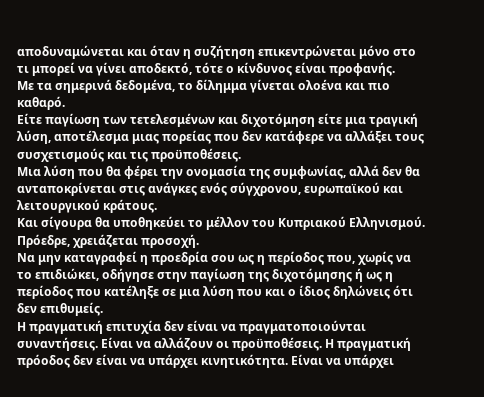αποδυναμώνεται και όταν η συζήτηση επικεντρώνεται μόνο στο τι μπορεί να γίνει αποδεκτό, τότε ο κίνδυνος είναι προφανής.
Με τα σημερινά δεδομένα, το δίλημμα γίνεται ολοένα και πιο καθαρό.
Είτε παγίωση των τετελεσμένων και διχοτόμηση είτε μια τραγική λύση, αποτέλεσμα μιας πορείας που δεν κατάφερε να αλλάξει τους συσχετισμούς και τις προϋποθέσεις.
Μια λύση που θα φέρει την ονομασία της συμφωνίας, αλλά δεν θα ανταποκρίνεται στις ανάγκες ενός σύγχρονου, ευρωπαϊκού και λειτουργικού κράτους.
Και σίγουρα θα υποθηκεύει το μέλλον του Κυπριακού Ελληνισμού.
Πρόεδρε, χρειάζεται προσοχή.
Να μην καταγραφεί η προεδρία σου ως η περίοδος που, χωρίς να το επιδιώκει, οδήγησε στην παγίωση της διχοτόμησης ή ως η περίοδος που κατέληξε σε μια λύση που και ο ίδιος δηλώνεις ότι δεν επιθυμείς.
Η πραγματική επιτυχία δεν είναι να πραγματοποιούνται συναντήσεις. Είναι να αλλάζουν οι προϋποθέσεις. Η πραγματική πρόοδος δεν είναι να υπάρχει κινητικότητα. Είναι να υπάρχει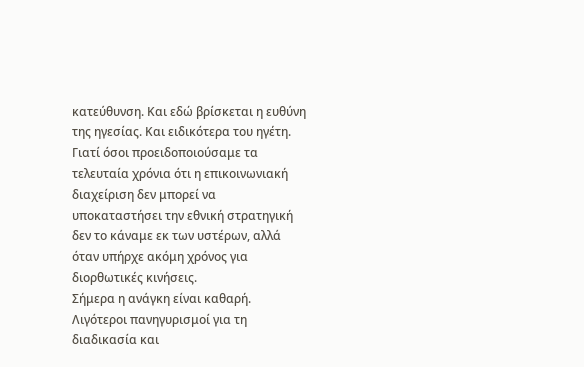κατεύθυνση. Και εδώ βρίσκεται η ευθύνη της ηγεσίας. Και ειδικότερα του ηγέτη.
Γιατί όσοι προειδοποιούσαμε τα τελευταία χρόνια ότι η επικοινωνιακή διαχείριση δεν μπορεί να υποκαταστήσει την εθνική στρατηγική δεν το κάναμε εκ των υστέρων, αλλά όταν υπήρχε ακόμη χρόνος για διορθωτικές κινήσεις.
Σήμερα η ανάγκη είναι καθαρή.
Λιγότεροι πανηγυρισμοί για τη διαδικασία και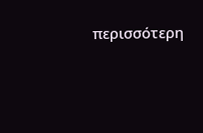περισσότερη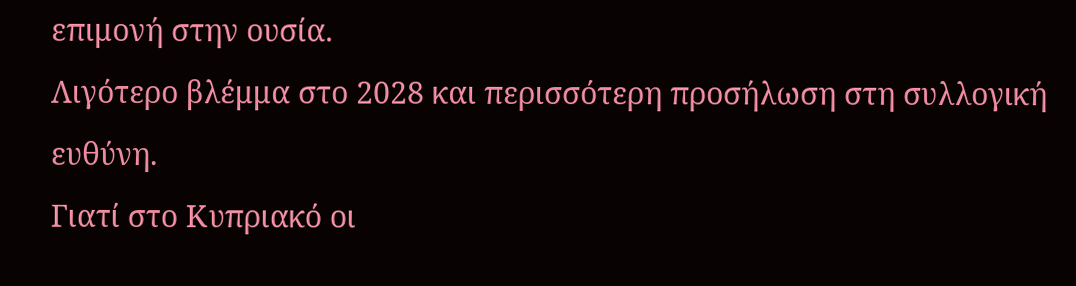επιμονή στην ουσία.
Λιγότερο βλέμμα στο 2028 και περισσότερη προσήλωση στη συλλογική ευθύνη.
Γιατί στο Κυπριακό οι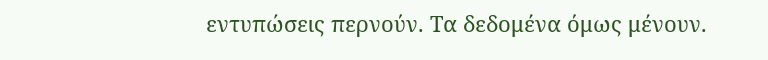εντυπώσεις περνούν. Τα δεδομένα όμως μένουν.